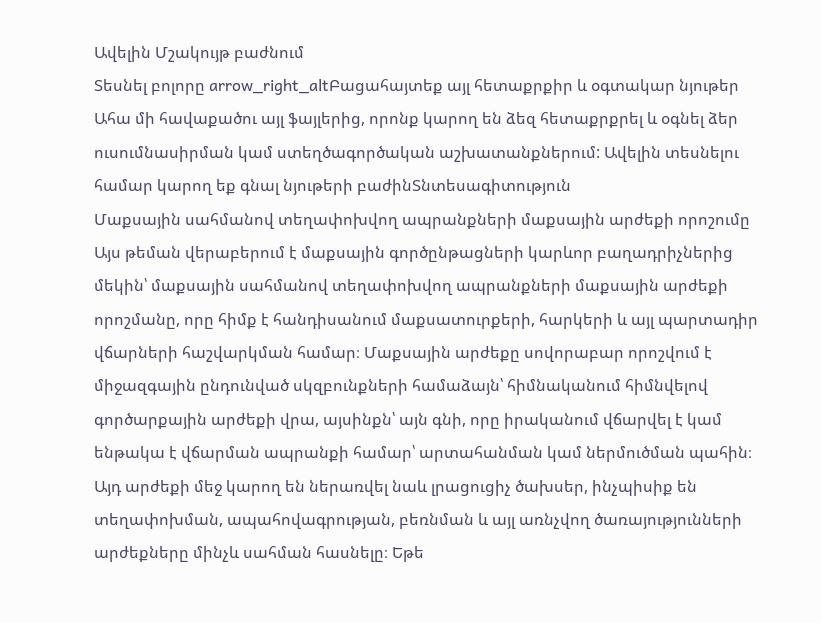Ավելին Մշակույթ բաժնում
Տեսնել բոլորը arrow_right_altԲացահայտեք այլ հետաքրքիր և օգտակար նյութեր
Ահա մի հավաքածու այլ ֆայլերից, որոնք կարող են ձեզ հետաքրքրել և օգնել ձեր ուսումնասիրման կամ ստեղծագործական աշխատանքներում: Ավելին տեսնելու համար կարող եք գնալ նյութերի բաժինՏնտեսագիտություն
Մաքսային սահմանով տեղափոխվող ապրանքների մաքսային արժեքի որոշումը
Այս թեման վերաբերում է մաքսային գործընթացների կարևոր բաղադրիչներից մեկին՝ մաքսային սահմանով տեղափոխվող ապրանքների մաքսային արժեքի որոշմանը, որը հիմք է հանդիսանում մաքսատուրքերի, հարկերի և այլ պարտադիր վճարների հաշվարկման համար։ Մաքսային արժեքը սովորաբար որոշվում է միջազգային ընդունված սկզբունքների համաձայն՝ հիմնականում հիմնվելով գործարքային արժեքի վրա, այսինքն՝ այն գնի, որը իրականում վճարվել է կամ ենթակա է վճարման ապրանքի համար՝ արտահանման կամ ներմուծման պահին։ Այդ արժեքի մեջ կարող են ներառվել նաև լրացուցիչ ծախսեր, ինչպիսիք են տեղափոխման, ապահովագրության, բեռնման և այլ առնչվող ծառայությունների արժեքները մինչև սահման հասնելը։ Եթե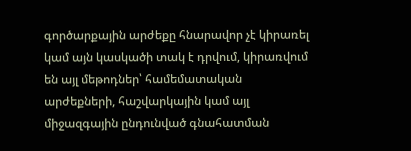գործարքային արժեքը հնարավոր չէ կիրառել կամ այն կասկածի տակ է դրվում, կիրառվում են այլ մեթոդներ՝ համեմատական արժեքների, հաշվարկային կամ այլ միջազգային ընդունված գնահատման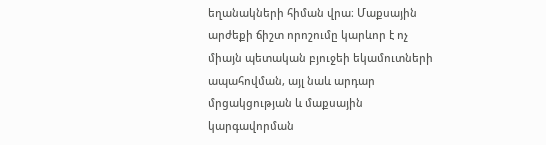եղանակների հիման վրա։ Մաքսային արժեքի ճիշտ որոշումը կարևոր է ոչ միայն պետական բյուջեի եկամուտների ապահովման, այլ նաև արդար մրցակցության և մաքսային կարգավորման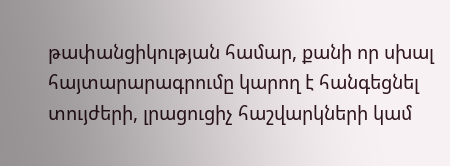թափանցիկության համար, քանի որ սխալ հայտարարագրումը կարող է հանգեցնել տույժերի, լրացուցիչ հաշվարկների կամ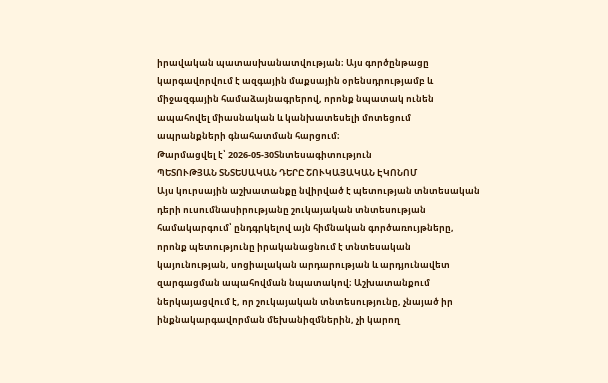իրավական պատասխանատվության։ Այս գործընթացը կարգավորվում է ազգային մաքսային օրենսդրությամբ և միջազգային համաձայնագրերով, որոնք նպատակ ունեն ապահովել միասնական և կանխատեսելի մոտեցում ապրանքների գնահատման հարցում։
Թարմացվել է՝ 2026-05-30Տնտեսագիտություն
ՊԵՏՈՒԹՅԱՆ ՏՆՏԵՍԱԿԱՆ ԴԵՐԸ ՇՈՒԿԱՅԱԿԱՆ ԷԿՈՆՈՄ
Այս կուրսային աշխատանքը նվիրված է պետության տնտեսական դերի ուսումնասիրությանը շուկայական տնտեսության համակարգում՝ ընդգրկելով այն հիմնական գործառույթները, որոնք պետությունը իրականացնում է տնտեսական կայունության, սոցիալական արդարության և արդյունավետ զարգացման ապահովման նպատակով։ Աշխատանքում ներկայացվում է, որ շուկայական տնտեսությունը, չնայած իր ինքնակարգավորման մեխանիզմներին, չի կարող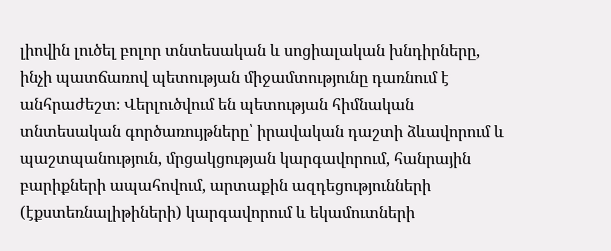լիովին լուծել բոլոր տնտեսական և սոցիալական խնդիրները, ինչի պատճառով պետության միջամտությունը դառնում է անհրաժեշտ։ Վերլուծվում են պետության հիմնական տնտեսական գործառույթները՝ իրավական դաշտի ձևավորում և պաշտպանություն, մրցակցության կարգավորում, հանրային բարիքների ապահովում, արտաքին ազդեցությունների (էքստեռնալիթիների) կարգավորում և եկամուտների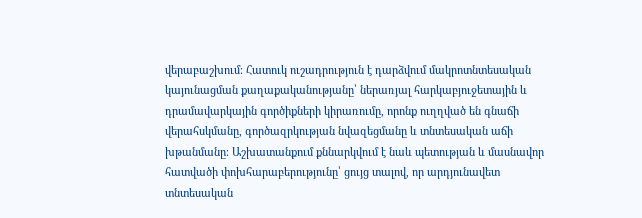վերաբաշխում։ Հատուկ ուշադրություն է դարձվում մակրոտնտեսական կայունացման քաղաքականությանը՝ ներառյալ հարկաբյուջետային և դրամավարկային գործիքների կիրառումը, որոնք ուղղված են գնաճի վերահսկմանը, գործազրկության նվազեցմանը և տնտեսական աճի խթանմանը։ Աշխատանքում քննարկվում է նաև պետության և մասնավոր հատվածի փոխհարաբերությունը՝ ցույց տալով, որ արդյունավետ տնտեսական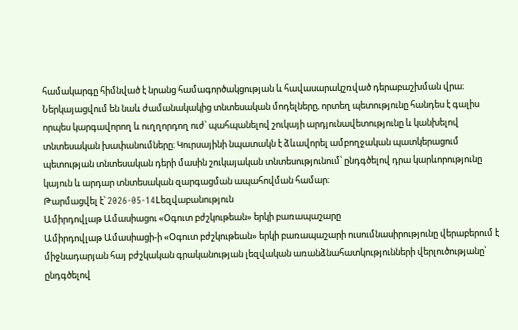համակարգը հիմնված է նրանց համագործակցության և հավասարակշռված դերաբաշխման վրա։ Ներկայացվում են նաև ժամանակակից տնտեսական մոդելները, որտեղ պետությունը հանդես է գալիս որպես կարգավորող և ուղղորդող ուժ՝ պահպանելով շուկայի արդյունավետությունը և կանխելով տնտեսական խափանումները։ Կուրսայինի նպատակն է ձևավորել ամբողջական պատկերացում պետության տնտեսական դերի մասին շուկայական տնտեսությունում՝ ընդգծելով դրա կարևորությունը կայուն և արդար տնտեսական զարգացման ապահովման համար։
Թարմացվել է՝ 2026-05-14Lեզվաբանություն
Ամիրդովլաթ Ամասիացու «Օգուտ բժշկութեան» երկի բառապաշարը
Ամիրդովլաթ Ամասիացի-ի «Օգուտ բժշկութեան» երկի բառապաշարի ուսումնասիրությունը վերաբերում է միջնադարյան հայ բժշկական գրականության լեզվական առանձնահատկությունների վերլուծությանը՝ ընդգծելով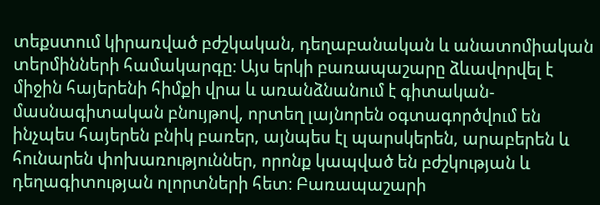տեքստում կիրառված բժշկական, դեղաբանական և անատոմիական տերմինների համակարգը։ Այս երկի բառապաշարը ձևավորվել է միջին հայերենի հիմքի վրա և առանձնանում է գիտական-մասնագիտական բնույթով, որտեղ լայնորեն օգտագործվում են ինչպես հայերեն բնիկ բառեր, այնպես էլ պարսկերեն, արաբերեն և հունարեն փոխառություններ, որոնք կապված են բժշկության և դեղագիտության ոլորտների հետ։ Բառապաշարի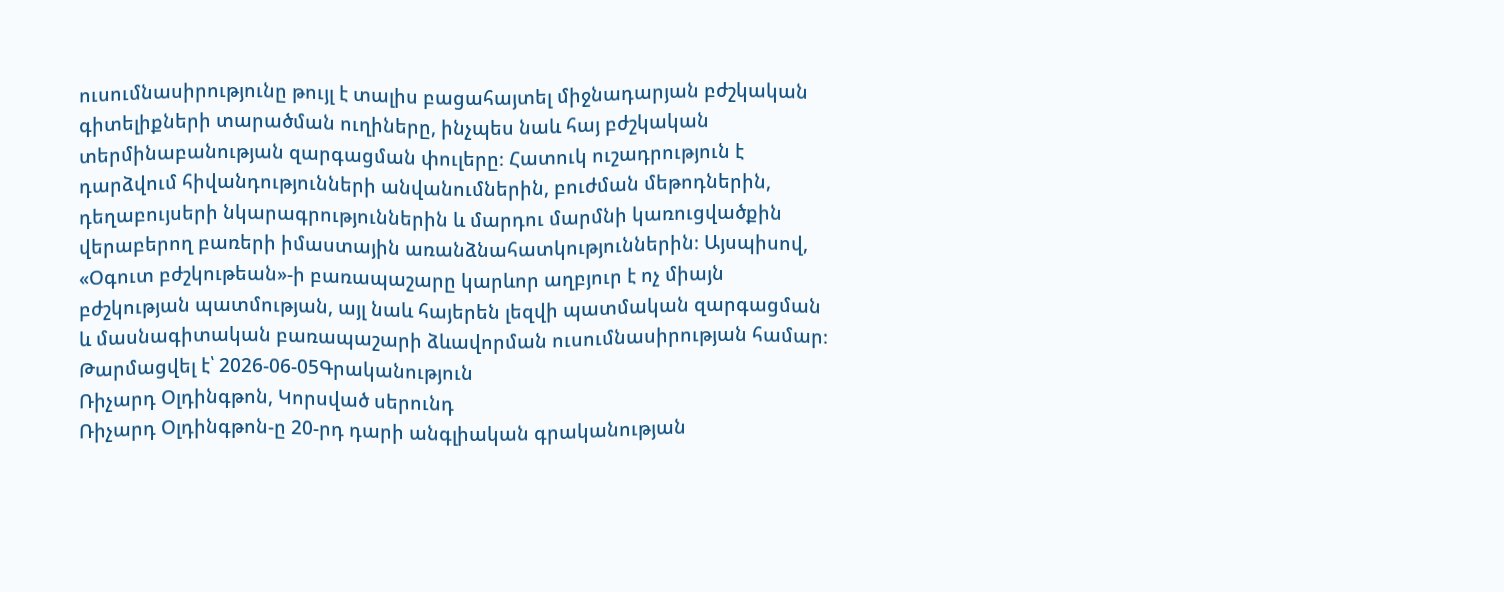ուսումնասիրությունը թույլ է տալիս բացահայտել միջնադարյան բժշկական գիտելիքների տարածման ուղիները, ինչպես նաև հայ բժշկական տերմինաբանության զարգացման փուլերը։ Հատուկ ուշադրություն է դարձվում հիվանդությունների անվանումներին, բուժման մեթոդներին, դեղաբույսերի նկարագրություններին և մարդու մարմնի կառուցվածքին վերաբերող բառերի իմաստային առանձնահատկություններին։ Այսպիսով, «Օգուտ բժշկութեան»-ի բառապաշարը կարևոր աղբյուր է ոչ միայն բժշկության պատմության, այլ նաև հայերեն լեզվի պատմական զարգացման և մասնագիտական բառապաշարի ձևավորման ուսումնասիրության համար։
Թարմացվել է՝ 2026-06-05Գրականություն
Ռիչարդ Օլդինգթոն, Կորսված սերունդ
Ռիչարդ Օլդինգթոն-ը 20-րդ դարի անգլիական գրականության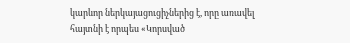կարևոր ներկայացուցիչներից է, որը առավել հայտնի է որպես «Կորսված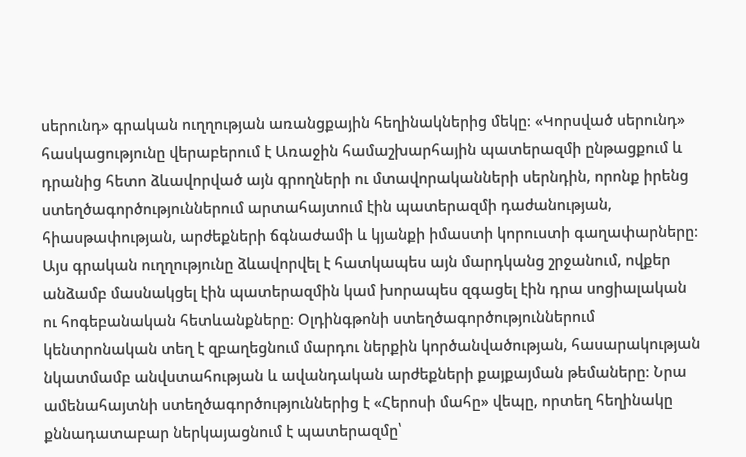սերունդ» գրական ուղղության առանցքային հեղինակներից մեկը։ «Կորսված սերունդ» հասկացությունը վերաբերում է Առաջին համաշխարհային պատերազմի ընթացքում և դրանից հետո ձևավորված այն գրողների ու մտավորականների սերնդին, որոնք իրենց ստեղծագործություններում արտահայտում էին պատերազմի դաժանության, հիասթափության, արժեքների ճգնաժամի և կյանքի իմաստի կորուստի գաղափարները։ Այս գրական ուղղությունը ձևավորվել է հատկապես այն մարդկանց շրջանում, ովքեր անձամբ մասնակցել էին պատերազմին կամ խորապես զգացել էին դրա սոցիալական ու հոգեբանական հետևանքները։ Օլդինգթոնի ստեղծագործություններում կենտրոնական տեղ է զբաղեցնում մարդու ներքին կործանվածության, հասարակության նկատմամբ անվստահության և ավանդական արժեքների քայքայման թեմաները։ Նրա ամենահայտնի ստեղծագործություններից է «Հերոսի մահը» վեպը, որտեղ հեղինակը քննադատաբար ներկայացնում է պատերազմը՝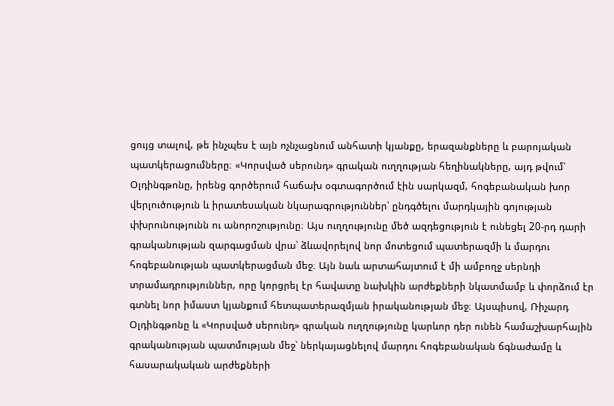ցույց տալով, թե ինչպես է այն ոչնչացնում անհատի կյանքը, երազանքները և բարոյական պատկերացումները։ «Կորսված սերունդ» գրական ուղղության հեղինակները, այդ թվում՝ Օլդինգթոնը, իրենց գործերում հաճախ օգտագործում էին սարկազմ, հոգեբանական խոր վերլուծություն և իրատեսական նկարագրություններ՝ ընդգծելու մարդկային գոյության փխրունությունն ու անորոշությունը։ Այս ուղղությունը մեծ ազդեցություն է ունեցել 20-րդ դարի գրականության զարգացման վրա՝ ձևավորելով նոր մոտեցում պատերազմի և մարդու հոգեբանության պատկերացման մեջ։ Այն նաև արտահայտում է մի ամբողջ սերնդի տրամադրություններ, որը կորցրել էր հավատը նախկին արժեքների նկատմամբ և փորձում էր գտնել նոր իմաստ կյանքում հետպատերազմյան իրականության մեջ։ Այսպիսով, Ռիչարդ Օլդինգթոնը և «Կորսված սերունդ» գրական ուղղությունը կարևոր դեր ունեն համաշխարհային գրականության պատմության մեջ՝ ներկայացնելով մարդու հոգեբանական ճգնաժամը և հասարակական արժեքների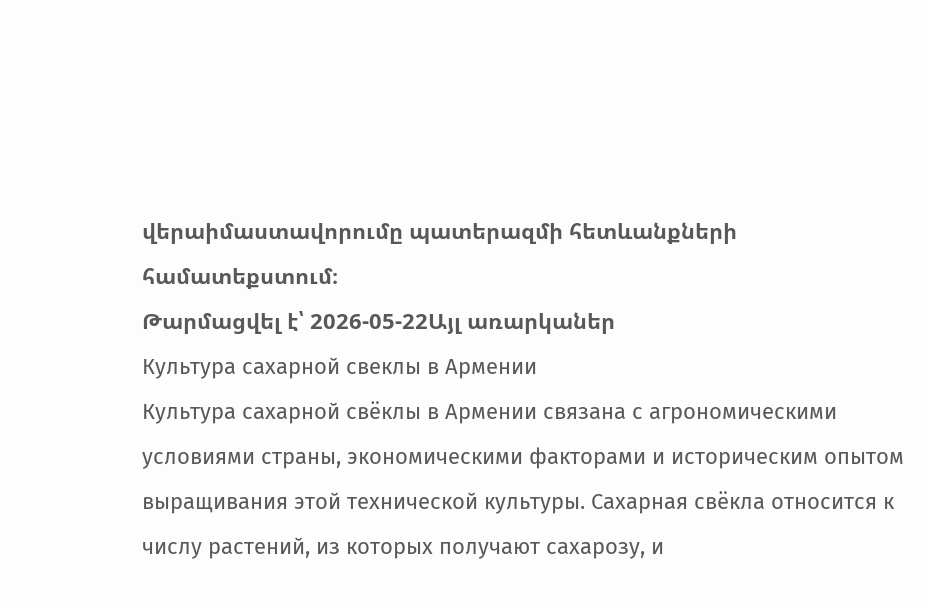վերաիմաստավորումը պատերազմի հետևանքների համատեքստում։
Թարմացվել է՝ 2026-05-22Այլ առարկաներ
Культура сахарной свеклы в Армении
Культура сахарной свёклы в Армении связана с агрономическими условиями страны, экономическими факторами и историческим опытом выращивания этой технической культуры. Сахарная свёкла относится к числу растений, из которых получают сахарозу, и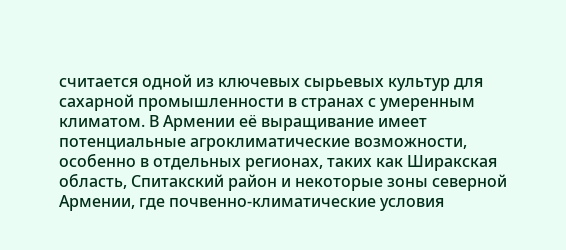считается одной из ключевых сырьевых культур для сахарной промышленности в странах с умеренным климатом. В Армении её выращивание имеет потенциальные агроклиматические возможности, особенно в отдельных регионах, таких как Ширакская область, Спитакский район и некоторые зоны северной Армении, где почвенно-климатические условия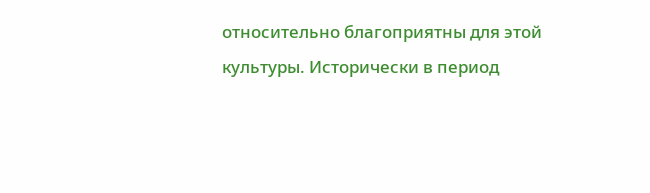относительно благоприятны для этой культуры. Исторически в период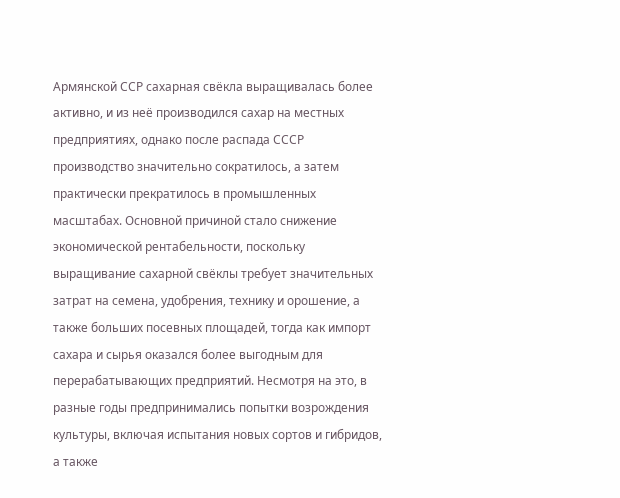Армянской ССР сахарная свёкла выращивалась более активно, и из неё производился сахар на местных предприятиях, однако после распада СССР производство значительно сократилось, а затем практически прекратилось в промышленных масштабах. Основной причиной стало снижение экономической рентабельности, поскольку выращивание сахарной свёклы требует значительных затрат на семена, удобрения, технику и орошение, а также больших посевных площадей, тогда как импорт сахара и сырья оказался более выгодным для перерабатывающих предприятий. Несмотря на это, в разные годы предпринимались попытки возрождения культуры, включая испытания новых сортов и гибридов, а также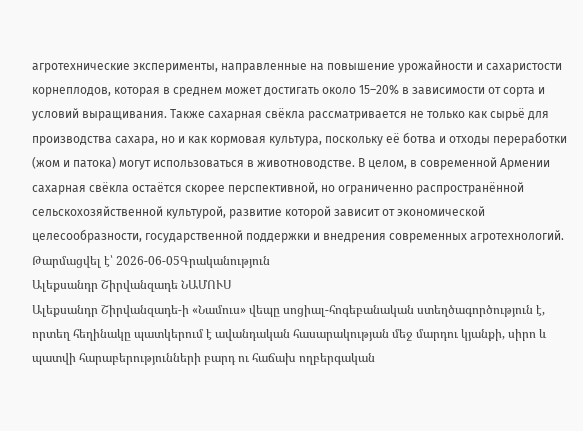агротехнические эксперименты, направленные на повышение урожайности и сахаристости корнеплодов, которая в среднем может достигать около 15–20% в зависимости от сорта и условий выращивания. Также сахарная свёкла рассматривается не только как сырьё для производства сахара, но и как кормовая культура, поскольку её ботва и отходы переработки (жом и патока) могут использоваться в животноводстве. В целом, в современной Армении сахарная свёкла остаётся скорее перспективной, но ограниченно распространённой сельскохозяйственной культурой, развитие которой зависит от экономической целесообразности, государственной поддержки и внедрения современных агротехнологий.
Թարմացվել է՝ 2026-06-05Գրականություն
Ալեքսանդր Շիրվանզադե ՆԱՄՈՒՍ
Ալեքսանդր Շիրվանզադե-ի «Նամուս» վեպը սոցիալ-հոգեբանական ստեղծագործություն է, որտեղ հեղինակը պատկերում է ավանդական հասարակության մեջ մարդու կյանքի, սիրո և պատվի հարաբերությունների բարդ ու հաճախ ողբերգական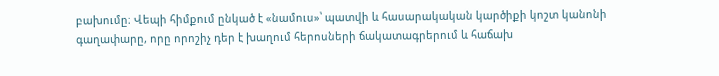բախումը։ Վեպի հիմքում ընկած է «նամուս»՝ պատվի և հասարակական կարծիքի կոշտ կանոնի գաղափարը, որը որոշիչ դեր է խաղում հերոսների ճակատագրերում և հաճախ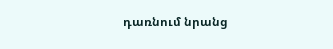դառնում նրանց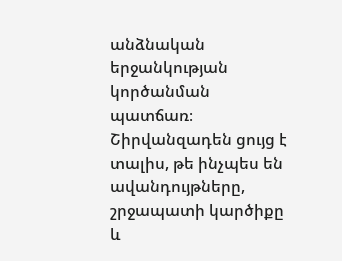անձնական երջանկության կործանման պատճառ։ Շիրվանզադեն ցույց է տալիս, թե ինչպես են ավանդույթները, շրջապատի կարծիքը և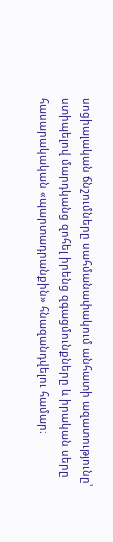սոցիալական ճնշումները սահմանափակում անհատի ազատությունը՝ ստիպելով մարդկանց զոհել իրենց զգացմունքները և իրական սերը հասարակական «պարտադրանքին» հնազանդվելու համար։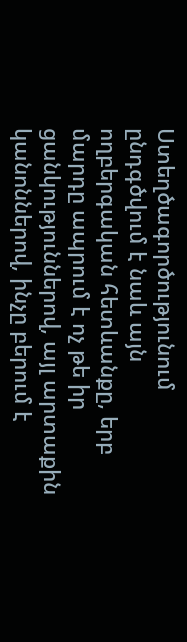Ստեղծագործությունում ընդգծվում է նաև այն ողբերգական հետևանքը, երբ մարդը ապրում է ոչ թե իր ցանկություններով, այլ արտաքին կանոններով, ինչը բերում է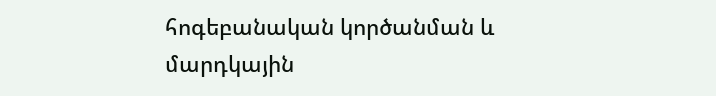հոգեբանական կործանման և մարդկային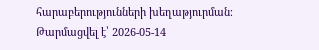հարաբերությունների խեղաթյուրման։
Թարմացվել է՝ 2026-05-14